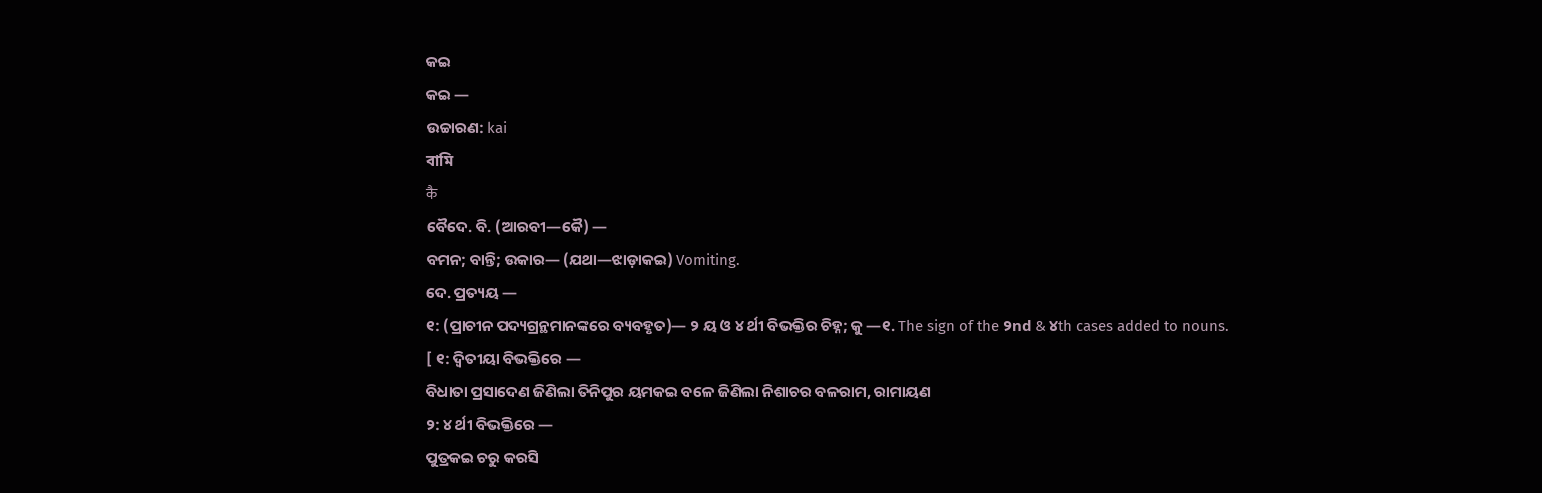କଇ
କଇ —
ଉଚ୍ଚାରଣ: kai
বামি
कै
ବୈଦେ. ବି. (ଆରବୀ—କୈ) —
ବମନ; ବାନ୍ତି; ଉକାର— (ଯଥା—ଝାଡ଼ାକଇ) Vomiting.
ଦେ. ପ୍ରତ୍ୟୟ —
୧: (ପ୍ରାଚୀନ ପଦ୍ୟଗ୍ରନ୍ଥମାନଙ୍କରେ ବ୍ୟବହୃତ)— ୨ ୟ ଓ ୪ ର୍ଥୀ ବିଭକ୍ତିର ଚିହ୍ନ; କୁ —୧. The sign of the ୨nd & ୪th cases added to nouns.
[ ୧: ଦ୍ବିତୀୟା ବିଭକ୍ତିରେ —
ବିଧାତା ପ୍ରସାଦେଣ ଜିଣିଲା ତିନିପୁର ୟମକଇ ବଳେ ଜିଣିଲା ନିଶାଚର ବଳରାମ, ରାମାୟଣ
୨: ୪ ର୍ଥୀ ବିଭକ୍ତିରେ —
ପୁତ୍ରକଇ ଚରୁ କରସି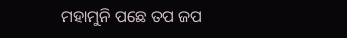ମହାମୁନି ପଛେ ତପ ଜପ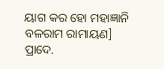ୟାଗ କର ହୋ ମହାଜ୍ଞାନି ବଳରାମ ରାମାୟଣ]
ପ୍ରାଦେ.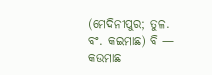(ମେଦିନୀପୁର; ତୁଳ. ବଂ. କଇମାଛ) ବି —
କଉମାଛ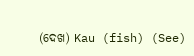(ଦେଖ) Kau (fish) (See)